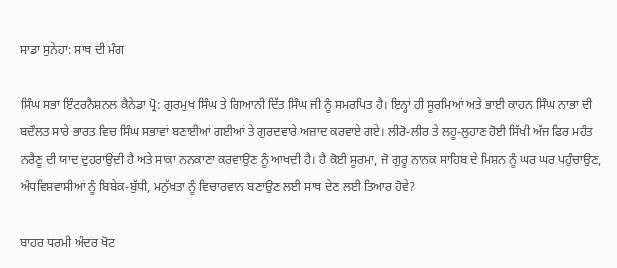ਸਾਡਾ ਸੁਨੇਹਾ: ਸਾਥ ਦੀ ਮੰਗ

ਸਿੰਘ ਸਭਾ ਇੰਟਰਨੈਸ਼ਨਲ ਕੈਨੇਡਾ ਪ੍ਰੋ: ਗੁਰਮੁਖ ਸਿੰਘ ਤੇ ਗਿਆਨੀ ਦਿੱਤ ਸਿੰਘ ਜੀ ਨੂੰ ਸਮਰਪਿਤ ਹੈ। ਇਨ੍ਹਾਂ ਹੀ ਸੂਰਮਿਆਂ ਅਤੇ ਭਾਈ ਕਾਹਨ ਸਿੰਘ ਨਾਭਾ ਦੀ ਬਦੌਲਤ ਸਾਰੇ ਭਾਰਤ ਵਿਚ ਸਿੰਘ ਸਭਾਵਾਂ ਬਣਾਈਆਂ ਗਈਆਂ ਤੇ ਗੁਰਦਵਾਰੇ ਅਜ਼ਾਦ ਕਰਵਾਏ ਗਏ। ਲੀਰੋ-ਲੀਰ ਤੇ ਲਹੂ-ਲੁਹਾਣ ਹੋਈ ਸਿੱਖੀ ਅੱਜ ਫਿਰ ਮਹੰਤ ਨਰੈਣੂ ਦੀ ਯਾਦ ਦੁਹਰਾਉਂਦੀ ਹੈ ਅਤੇ ਸਾਕਾ ਨਨਕਾਣਾ ਕਰਵਾਉਣ ਨੂੰ ਆਖਦੀ ਹੈ। ਹੈ ਕੋਈ ਸੂਰਮਾ, ਜੋ ਗੁਰੂ ਨਾਨਕ ਸਾਹਿਬ ਦੇ ਮਿਸ਼ਨ ਨੂੰ ਘਰ ਘਰ ਪਹੁੰਚਾਉਣ, ਅੰਧਵਿਸ਼ਵਾਸੀਆਂ ਨੂੰ ਬਿਬੇਕ-ਬੁੱਧੀ, ਮਨੁੱਖਤਾ ਨੂੰ ਵਿਚਾਰਵਾਨ ਬਣਾਉਣ ਲਈ ਸਾਥ ਦੇਣ ਲਈ ਤਿਆਰ ਹੋਵੇ?

ਬਾਹਰ ਧਰਮੀ ਅੰਦਰ ਖੋਟ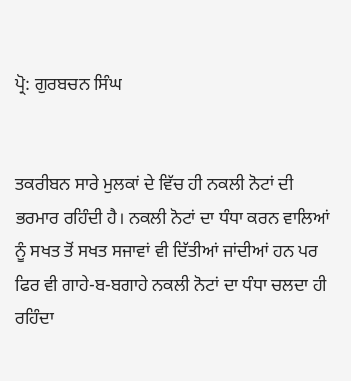ਪ੍ਰੋ: ਗੁਰਬਚਨ ਸਿੰਘ


ਤਕਰੀਬਨ ਸਾਰੇ ਮੁਲਕਾਂ ਦੇ ਵਿੱਚ ਹੀ ਨਕਲੀ ਨੋਟਾਂ ਦੀ ਭਰਮਾਰ ਰਹਿੰਦੀ ਹੈ। ਨਕਲੀ ਨੋਟਾਂ ਦਾ ਧੰਧਾ ਕਰਨ ਵਾਲਿਆਂ ਨੂੰ ਸਖਤ ਤੋਂ ਸਖਤ ਸਜਾਵਾਂ ਵੀ ਦਿੱਤੀਆਂ ਜਾਂਦੀਆਂ ਹਨ ਪਰ ਫਿਰ ਵੀ ਗਾਹੇ-ਬ-ਬਗਾਹੇ ਨਕਲੀ ਨੋਟਾਂ ਦਾ ਧੰਧਾ ਚਲਦਾ ਹੀ ਰਹਿੰਦਾ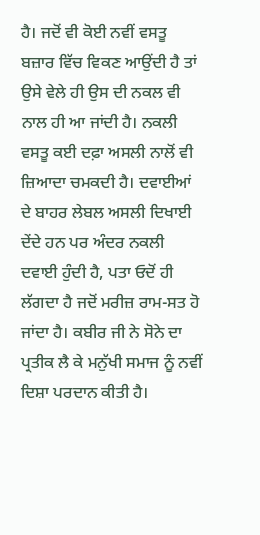ਹੈ। ਜਦੋਂ ਵੀ ਕੋਈ ਨਵੀਂ ਵਸਤੂ ਬਜ਼ਾਰ ਵਿੱਚ ਵਿਕਣ ਆਉਂਦੀ ਹੈ ਤਾਂ ਉਸੇ ਵੇਲੇ ਹੀ ਉਸ ਦੀ ਨਕਲ ਵੀ ਨਾਲ ਹੀ ਆ ਜਾਂਦੀ ਹੈ। ਨਕਲੀ ਵਸਤੂ ਕਈ ਦਫ਼ਾ ਅਸਲੀ ਨਾਲੋਂ ਵੀ ਜ਼ਿਆਦਾ ਚਮਕਦੀ ਹੈ। ਦਵਾਈਆਂ ਦੇ ਬਾਹਰ ਲੇਬਲ ਅਸਲੀ ਦਿਖਾਈ ਦੇਂਦੇ ਹਨ ਪਰ ਅੰਦਰ ਨਕਲੀ ਦਵਾਈ ਹੁੰਦੀ ਹੈ, ਪਤਾ ਓਦੋਂ ਹੀ ਲੱਗਦਾ ਹੈ ਜਦੋਂ ਮਰੀਜ਼ ਰਾਮ-ਸਤ ਹੋ ਜਾਂਦਾ ਹੈ। ਕਬੀਰ ਜੀ ਨੇ ਸੋਨੇ ਦਾ ਪ੍ਰਤੀਕ ਲੈ ਕੇ ਮਨੁੱਖੀ ਸਮਾਜ ਨੂੰ ਨਵੀਂ ਦਿਸ਼ਾ ਪਰਦਾਨ ਕੀਤੀ ਹੈ।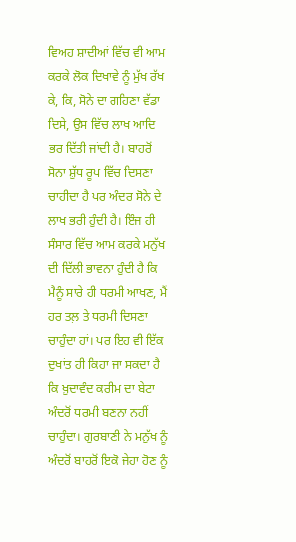ਵਿਅਹ ਸ਼ਾਦੀਆਂ ਵਿੱਚ ਵੀ ਆਮ ਕਰਕੇ ਲੋਕ ਦਿਖਾਵੇ ਨੂੰ ਮੁੱਖ ਰੱਖ ਕੇ, ਕਿ, ਸੋਨੇ ਦਾ ਗਹਿਣਾ ਵੱਡਾ ਦਿਸੇ, ਉਸ ਵਿੱਚ ਲਾਖ ਆਦਿ ਭਰ ਦਿੱਤੀ ਜਾਂਦੀ ਹੈ। ਬਾਹਰੋਂ ਸੋਨਾ ਸ਼ੁੱਧ ਰੂਪ ਵਿੱਚ ਦਿਸਣਾ ਚਾਹੀਦਾ ਹੈ ਪਰ ਅੰਦਰ ਸੋਨੇ ਦੇ ਲਾਖ ਭਰੀ ਹੁੰਦੀ ਹੈ। ਇੰਜ ਹੀ ਸੰਸਾਰ ਵਿੱਚ ਆਮ ਕਰਕੇ ਮਨੁੱਖ ਦੀ ਦਿੱਲੀ ਭਾਵਨਾ ਹੁੰਦੀ ਹੈ ਕਿ ਮੈਨੂੰ ਸਾਰੇ ਹੀ ਧਰਮੀ ਆਖਣ, ਮੈਂ ਹਰ ਤਲ਼ ਤੇ ਧਰਮੀ ਦਿਸਣਾ ਚਾਹੁੰਦਾ ਹਾਂ। ਪਰ ਇਹ ਵੀ ਇੱਕ ਦੁਖਾਂਤ ਹੀ ਕਿਹਾ ਜਾ ਸਕਦਾ ਹੈ ਕਿ ਖ਼ੁਦਾਵੰਦ ਕਰੀਮ ਦਾ ਬੇਟਾ ਅੰਦਰੋਂ ਧਰਮੀ ਬਣਨਾ ਨਹੀਂ ਚਾਹੁੰਦਾ। ਗੁਰਬਾਣੀ ਨੇ ਮਨੁੱਖ ਨੂੰ ਅੰਦਰੋਂ ਬਾਹਰੋਂ ਇਕੋ ਜੇਹਾ ਹੋਣ ਨੂੰ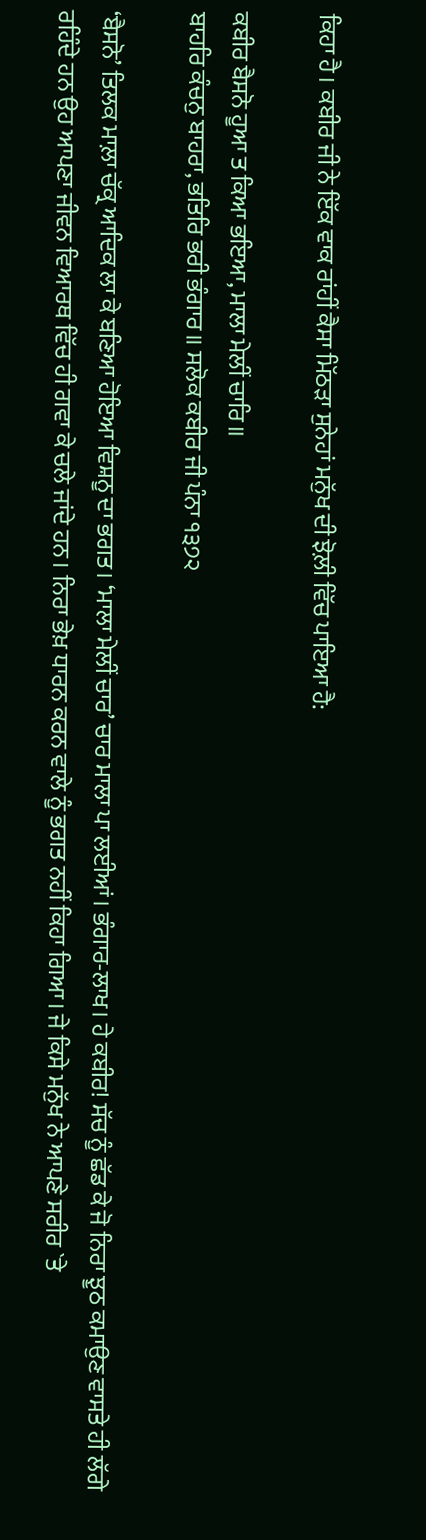ਕਿਹਾ ਹੈ। ਕਬੀਰ ਜੀ ਨੇ ਇੱਕ ਵਾਕ ਰਾਂਹੀਂ ਕੈਸਾ ਮਿੱਠੜਾ ਸੁਨੇਹਾਂ ਮਨੁੱਖ ਦੀ ਝੋਲ਼ੀ ਵਿੱਚ ਪਾਇਆ ਹੈ:

ਕਬੀਰ ਬੈਸਨੋ ਹੂਆ ਤ ਕਿਆ ਭਇਆ, ਮਾਲਾ ਮੇਲੀਂ ਚਾਰਿ॥
ਬਾਹਰਿ ਕੰਚਨੁ ਬਾਹਰਾ, ਭਤਿਰਿ ਭਰੀ ਭੰਗਾਰ॥ ਸਲੋਕ ਕਬੀਰ ਜੀ ਪੰਨਾ ੧੩੭੨

‘ਬੈਸਨੋ’ ਤਿਲਕ ਮਾਲ਼ਾ ਚੱਕ੍ਰ ਆਦਿਕ ਲਾ ਕੇ ਬਣਿਆ ਹੋਇਆ ਵਿਸ਼ਨੂ ਦਾ ਭਗਤ। ‘ਮਾਲਾ ਮੇਲੀਂ ਚਾਰ’ ਚਾਰ ਮਾਲਾ ਪਾ ਲਈਆਂ। ਭੰਗਾਰ-ਲਾਖ। ਹੇ ਕਬੀਰ! ਸੱਚ ਨੂੰ ਛੱਡ ਕੇ ਜੋ ਨਿਰਾ ਝੂਠ ਕਮਾਉਣ ਵਾਸਤੇ ਹੀ ਲੱਗੇ ਰਹਿੰਦੇ ਹਨ ਉਹ ਆਪਣਾ ਜੀਵਨ ਵਿਆਰਥ ਵਿੱਚ ਹੀ ਗਵਾ ਕੇ ਚਲੇ ਜਾਂਦੇ ਹਨ। ਨਿਰਾ ਭੇਖ਼ ਧਾਰਨ ਕਰਨ ਵਾਲੇ ਨੂੰ ਭਗਤ ਨਹੀਂ ਕਿਹਾ ਗਿਆ। ਜੇ ਕਿਸੇ ਮਨੁੱਖ ਨੇ ਆਪਣੇ ਸਰੀਰ `ਤੇ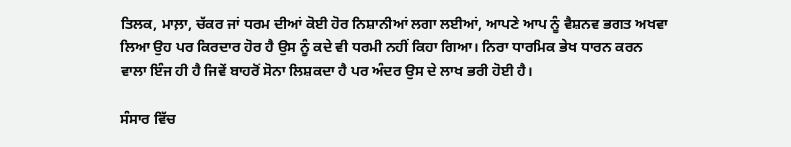ਤਿਲਕ, ਮਾਲ਼ਾ, ਚੱਕਰ ਜਾਂ ਧਰਮ ਦੀਆਂ ਕੋਈ ਹੋਰ ਨਿਸ਼ਾਨੀਆਂ ਲਗਾ ਲਈਆਂ, ਆਪਣੇ ਆਪ ਨੂੰ ਵੈਸ਼ਨਵ ਭਗਤ ਅਖਵਾ ਲਿਆ ਉਹ ਪਰ ਕਿਰਦਾਰ ਹੋਰ ਹੈ ਉਸ ਨੂੰ ਕਦੇ ਵੀ ਧਰਮੀ ਨਹੀਂ ਕਿਹਾ ਗਿਆ। ਨਿਰਾ ਧਾਰਮਿਕ ਭੇਖ ਧਾਰਨ ਕਰਨ ਵਾਲਾ ਇੰਜ ਹੀ ਹੈ ਜਿਵੇਂ ਬਾਹਰੋਂ ਸੋਨਾ ਲਿਸ਼ਕਦਾ ਹੈ ਪਰ ਅੰਦਰ ਉਸ ਦੇ ਲਾਖ ਭਰੀ ਹੋਈ ਹੈ।

ਸੰਸਾਰ ਵਿੱਚ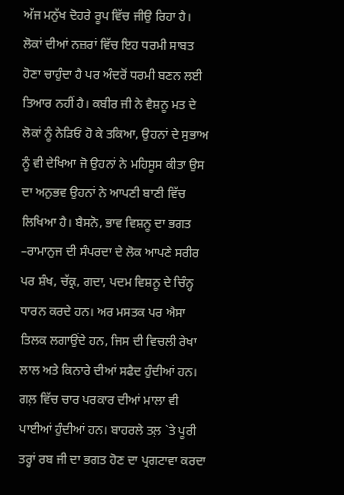ਅੱਜ ਮਨੁੱਖ ਦੋਹਰੇ ਰੂਪ ਵਿੱਚ ਜੀਉ ਰਿਹਾ ਹੈ। ਲੋਕਾਂ ਦੀਆਂ ਨਜ਼ਰਾਂ ਵਿੱਚ ਇਹ ਧਰਮੀ ਸਾਬਤ ਹੋਣਾ ਚਾਹੁੰਦਾ ਹੈ ਪਰ ਅੰਦਰੋਂ ਧਰਮੀ ਬਣਨ ਲਈ ਤਿਆਰ ਨਹੀਂ ਹੈ। ਕਬੀਰ ਜੀ ਨੇ ਵੈਸ਼ਨੂ ਮਤ ਦੇ ਲੋਕਾਂ ਨੂੰ ਨੇੜਿਓਂ ਹੋ ਕੇ ਤਕਿਆ, ਉਹਨਾਂ ਦੇ ਸੁਭਾਅ ਨੂੰ ਵੀ ਦੇਖਿਆ ਜੋ ਉਹਨਾਂ ਨੇ ਮਹਿਸੂਸ ਕੀਤਾ ਉਸ ਦਾ ਅਨੁਭਵ ਉਹਨਾਂ ਨੇ ਆਪਣੀ ਬਾਣੀ ਵਿੱਚ ਲਿਖਿਆ ਹੈ। ਬੈਸਨੋ, ਭਾਵ ਵਿਸ਼ਨੂ ਦਾ ਭਗਤ –ਰਾਮਾਨੁਜ ਦੀ ਸੰਪਰਦਾ ਦੇ ਲੋਕ ਆਪਣੇ ਸਰੀਰ ਪਰ ਸ਼ੰਖ, ਚੱਕ੍ਰ, ਗਦਾ, ਪਦਮ ਵਿਸ਼ਨੂ ਦੇ ਚਿੰਨ੍ਹ ਧਾਰਨ ਕਰਦੇ ਹਨ। ਅਰ ਮਸਤਕ ਪਰ ਐਸਾ ਤਿਲਕ ਲਗਾਉਂਦੇ ਹਨ, ਜਿਸ ਦੀ ਵਿਚਲੀ ਰੇਖਾ ਲਾਲ ਅਤੇ ਕਿਨਾਰੇ ਦੀਆਂ ਸਫੈਦ ਹੁੰਦੀਆਂ ਹਨ। ਗਲ਼ ਵਿੱਚ ਚਾਰ ਪਰਕਾਰ ਦੀਆਂ ਮਾਲਾ ਵੀ ਪਾਈਆਂ ਹੁੰਦੀਆਂ ਹਨ। ਬਾਹਰਲੇ ਤਲ਼ `ਤੇ ਪੂਰੀ ਤਰ੍ਹਾਂ ਰਬ ਜੀ ਦਾ ਭਗਤ ਹੋਣ ਦਾ ਪ੍ਰਗਟਾਵਾ ਕਰਦਾ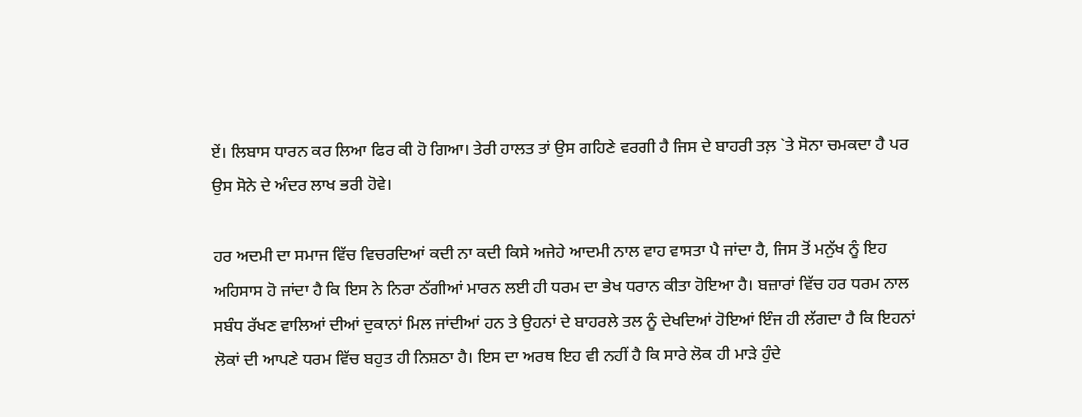ਏਂ। ਲਿਬਾਸ ਧਾਰਨ ਕਰ ਲਿਆ ਫਿਰ ਕੀ ਹੋ ਗਿਆ। ਤੇਰੀ ਹਾਲਤ ਤਾਂ ਉਸ ਗਹਿਣੇ ਵਰਗੀ ਹੈ ਜਿਸ ਦੇ ਬਾਹਰੀ ਤਲ਼ `ਤੇ ਸੋਨਾ ਚਮਕਦਾ ਹੈ ਪਰ ਉਸ ਸੋਨੇ ਦੇ ਅੰਦਰ ਲਾਖ ਭਰੀ ਹੋਵੇ।

ਹਰ ਅਦਮੀ ਦਾ ਸਮਾਜ ਵਿੱਚ ਵਿਚਰਦਿਆਂ ਕਦੀ ਨਾ ਕਦੀ ਕਿਸੇ ਅਜੇਹੇ ਆਦਮੀ ਨਾਲ ਵਾਹ ਵਾਸਤਾ ਪੈ ਜਾਂਦਾ ਹੈ, ਜਿਸ ਤੋਂ ਮਨੁੱਖ ਨੂੰ ਇਹ ਅਹਿਸਾਸ ਹੋ ਜਾਂਦਾ ਹੈ ਕਿ ਇਸ ਨੇ ਨਿਰਾ ਠੱਗੀਆਂ ਮਾਰਨ ਲਈ ਹੀ ਧਰਮ ਦਾ ਭੇਖ ਧਰਾਨ ਕੀਤਾ ਹੋਇਆ ਹੈ। ਬਜ਼ਾਰਾਂ ਵਿੱਚ ਹਰ ਧਰਮ ਨਾਲ ਸਬੰਧ ਰੱਖਣ ਵਾਲਿਆਂ ਦੀਆਂ ਦੁਕਾਨਾਂ ਮਿਲ ਜਾਂਦੀਆਂ ਹਨ ਤੇ ਉਹਨਾਂ ਦੇ ਬਾਹਰਲੇ ਤਲ ਨੂੰ ਦੇਖਦਿਆਂ ਹੋਇਆਂ ਇੰਜ ਹੀ ਲੱਗਦਾ ਹੈ ਕਿ ਇਹਨਾਂ ਲੋਕਾਂ ਦੀ ਆਪਣੇ ਧਰਮ ਵਿੱਚ ਬਹੁਤ ਹੀ ਨਿਸ਼ਠਾ ਹੈ। ਇਸ ਦਾ ਅਰਥ ਇਹ ਵੀ ਨਹੀਂ ਹੈ ਕਿ ਸਾਰੇ ਲੋਕ ਹੀ ਮਾੜੇ ਹੁੰਦੇ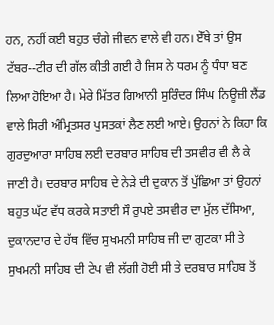ਹਨ, ਨਹੀਂ ਕਈ ਬਹੁਤ ਚੰਗੇ ਜੀਵਨ ਵਾਲੇ ਵੀ ਹਨ। ਏੱਥੇ ਤਾਂ ਉਸ ਟੱਬਰ--ਟੀਰ ਦੀ ਗੱਲ ਕੀਤੀ ਗਈ ਹੈ ਜਿਸ ਨੇ ਧਰਮ ਨੂੰ ਧੰਧਾ ਬਣ ਲਿਆ ਹੋਇਆ ਹੈ। ਮੇਰੇ ਮਿੱਤਰ ਗਿਆਨੀ ਸੁਰਿੰਦਰ ਸਿੰਘ ਨਿਊਜ਼ੀ ਲੈਂਡ ਵਾਲੇ ਸਿਰੀ ਅੰਮ੍ਰਿਤਸਰ ਪੁਸਤਕਾਂ ਲੈਣ ਲਈ ਆਏ। ਉਹਨਾਂ ਨੇ ਕਿਹਾ ਕਿ ਗੁਰਦੁਆਰਾ ਸਾਹਿਬ ਲਈ ਦਰਬਾਰ ਸਾਹਿਬ ਦੀ ਤਸਵੀਰ ਵੀ ਲੈ ਕੇ ਜਾਣੀ ਹੈ। ਦਰਬਾਰ ਸਾਹਿਬ ਦੇ ਨੇੜੇ ਦੀ ਦੁਕਾਨ ਤੋਂ ਪੁੱਛਿਆ ਤਾਂ ਉਹਨਾਂ ਬਹੁਤ ਘੱਟ ਵੱਧ ਕਰਕੇ ਸਤਾਈ ਸੌ ਰੁਪਏ ਤਸਵੀਰ ਦਾ ਮੁੱਲ ਦੱਸਿਆ, ਦੁਕਾਨਦਾਰ ਦੇ ਹੱਥ ਵਿੱਚ ਸੁਖਮਨੀ ਸਾਹਿਬ ਜੀ ਦਾ ਗੁਟਕਾ ਸੀ ਤੇ ਸੁਖਮਨੀ ਸਾਹਿਬ ਦੀ ਟੇਪ ਵੀ ਲੱਗੀ ਹੋਈ ਸੀ ਤੇ ਦਰਬਾਰ ਸਾਹਿਬ ਤੋਂ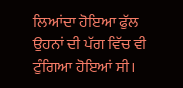ਲਿਆਂਦਾ ਹੋਇਆ ਫੁੱਲ ਉਹਨਾਂ ਦੀ ਪੱਗ ਵਿੱਚ ਵੀ ਟੁੰਗਿਆ ਹੋਇਆਂ ਸੀ।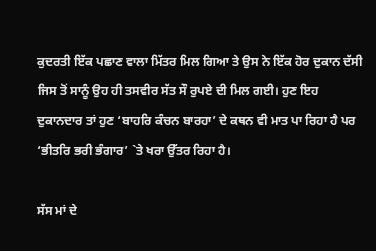ਕੁਦਰਤੀ ਇੱਕ ਪਛਾਣ ਵਾਲਾ ਮਿੱਤਰ ਮਿਲ ਗਿਆ ਤੇ ਉਸ ਨੇ ਇੱਕ ਹੋਰ ਦੁਕਾਨ ਦੱਸੀ ਜਿਸ ਤੋਂ ਸਾਨੂੰ ਉਹ ਹੀ ਤਸਵੀਰ ਸੱਤ ਸੌ ਰੁਪਏ ਦੀ ਮਿਲ ਗਈ। ਹੁਣ ਇਹ ਦੁਕਾਨਦਾਰ ਤਾਂ ਹੁਣ ‘ਬਾਹਰਿ ਕੰਚਨ ਬਾਰਹਾ’ ਦੇ ਕਥਨ ਵੀ ਮਾਤ ਪਾ ਰਿਹਾ ਹੈ ਪਰ ‘ਭੀਤਰਿ ਭਰੀ ਭੰਗਾਰ’ `ਤੇ ਖਰਾ ਉੱਤਰ ਰਿਹਾ ਹੈ।

ਸੱਸ ਮਾਂ ਦੇ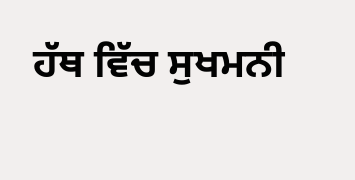ਹੱਥ ਵਿੱਚ ਸੁਖਮਨੀ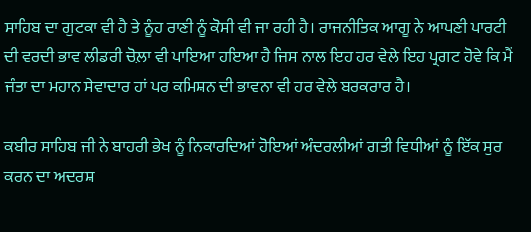ਸਾਹਿਬ ਦਾ ਗੁਟਕਾ ਵੀ ਹੈ ਤੇ ਨੂੰਹ ਰਾਣੀ ਨੂੰ ਕੋਸੀ ਵੀ ਜਾ ਰਹੀ ਹੈ। ਰਾਜਨੀਤਿਕ ਆਗੂ ਨੇ ਆਪਣੀ ਪਾਰਟੀ ਦੀ ਵਰਦੀ ਭਾਵ ਲੀਡਰੀ ਚੋਲ਼ਾ ਵੀ ਪਾਇਆ ਹਇਆ ਹੈ ਜਿਸ ਨਾਲ ਇਹ ਹਰ ਵੇਲੇ ਇਹ ਪ੍ਰਗਟ ਹੋਵੇ ਕਿ ਮੈਂ ਜੰਤਾ ਦਾ ਮਹਾਨ ਸੇਵਾਦਾਰ ਹਾਂ ਪਰ ਕਮਿਸ਼ਨ ਦੀ ਭਾਵਨਾ ਵੀ ਹਰ ਵੇਲੇ ਬਰਕਰਾਰ ਹੈ।

ਕਬੀਰ ਸਾਹਿਬ ਜੀ ਨੇ ਬਾਹਰੀ ਭੇਖ ਨੂੰ ਨਿਕਾਰਦਿਆਂ ਹੋਇਆਂ ਅੰਦਰਲੀਆਂ ਗਤੀ ਵਿਧੀਆਂ ਨੂੰ ਇੱਕ ਸੁਰ ਕਰਨ ਦਾ ਅਦਰਸ਼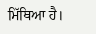ਮਿੱਥਿਆ ਹੈ।